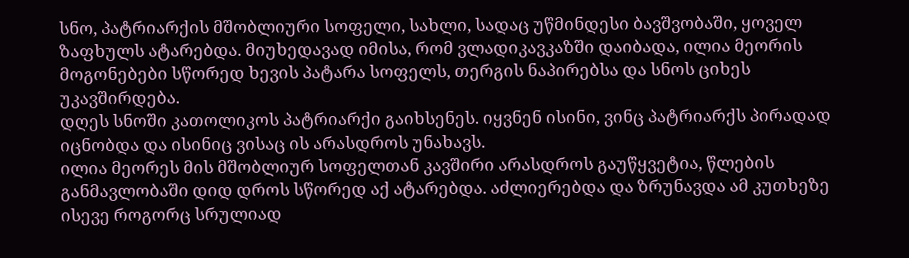სნო, პატრიარქის მშობლიური სოფელი, სახლი, სადაც უწმინდესი ბავშვობაში, ყოველ ზაფხულს ატარებდა. მიუხედავად იმისა, რომ ვლადიკავკაზში დაიბადა, ილია მეორის მოგონებები სწორედ ხევის პატარა სოფელს, თერგის ნაპირებსა და სნოს ციხეს უკავშირდება.
დღეს სნოში კათოლიკოს პატრიარქი გაიხსენეს. იყვნენ ისინი, ვინც პატრიარქს პირადად იცნობდა და ისინიც ვისაც ის არასდროს უნახავს.
ილია მეორეს მის მშობლიურ სოფელთან კავშირი არასდროს გაუწყვეტია, წლების განმავლობაში დიდ დროს სწორედ აქ ატარებდა. აძლიერებდა და ზრუნავდა ამ კუთხეზე ისევე როგორც სრულიად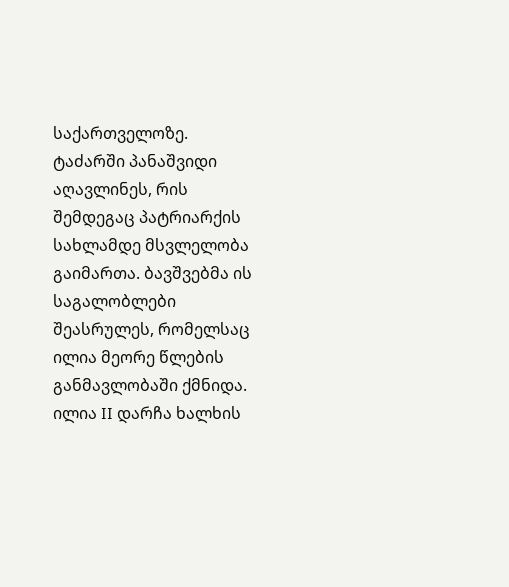საქართველოზე.
ტაძარში პანაშვიდი აღავლინეს, რის შემდეგაც პატრიარქის სახლამდე მსვლელობა გაიმართა. ბავშვებმა ის საგალობლები შეასრულეს, რომელსაც ილია მეორე წლების განმავლობაში ქმნიდა.
ილია II დარჩა ხალხის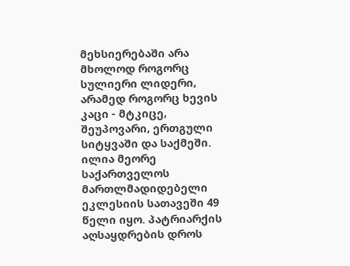მეხსიერებაში არა მხოლოდ როგორც სულიერი ლიდერი, არამედ როგორც ხევის კაცი - მტკიცე, შეუპოვარი, ერთგული სიტყვაში და საქმეში.
ილია მეორე საქართველოს მართლმადიდებელი ეკლესიის სათავეში 49 წელი იყო. პატრიარქის აღსაყდრების დროს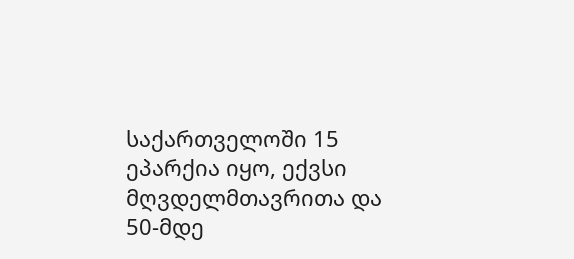საქართველოში 15 ეპარქია იყო, ექვსი მღვდელმთავრითა და 50-მდე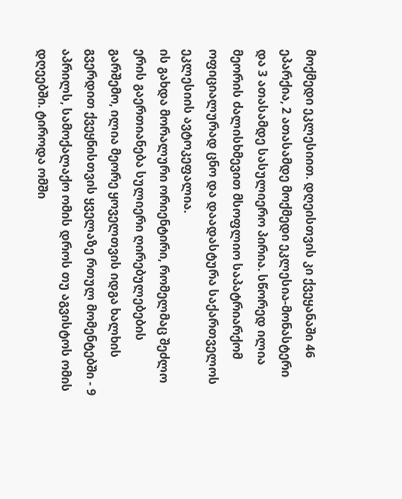მოქმედი ეკლესიით. დღეისთვის კი ქვეყანაში 46 ეპარქია, 2 ათასამდე მოქმედი ეკლესია-მონასტერი და 3 ათასამდე სასულიერო პირია. სწორედ ილია მეორის ძალისხმევით მსოფლიო საპატრიარქომ ოფიციალურად ცნო და დაადასტურა საქართველოს ეკლესიის ავტოკეფალია.
ის გახდა მორალური ორიენტირი, რომელმაც შეძლო ერის გაერთიანება სულიერი ღირებულებების გარშემო, ილია მეორე ყოველთვის იდგა ხალხის გვერდით ქვეყნისთვის ყველაზე რთულ მომენტებში - 9 აპრილს, სამოქალაქო ომის დროს თუ აგვისტოს ომის დღეებში. ტიროდა ომში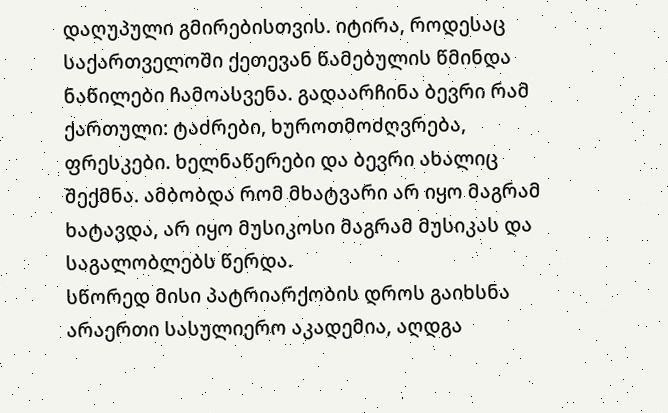დაღუპული გმირებისთვის. იტირა, როდესაც საქართველოში ქეთევან წამებულის წმინდა ნაწილები ჩამოასვენა. გადაარჩინა ბევრი რამ ქართული: ტაძრები, ხუროთმოძღვრება, ფრესკები. ხელნაწერები და ბევრი ახალიც შექმნა. ამბობდა რომ მხატვარი არ იყო მაგრამ ხატავდა, არ იყო მუსიკოსი მაგრამ მუსიკას და საგალობლებს წერდა.
სწორედ მისი პატრიარქობის დროს გაიხსნა არაერთი სასულიერო აკადემია, აღდგა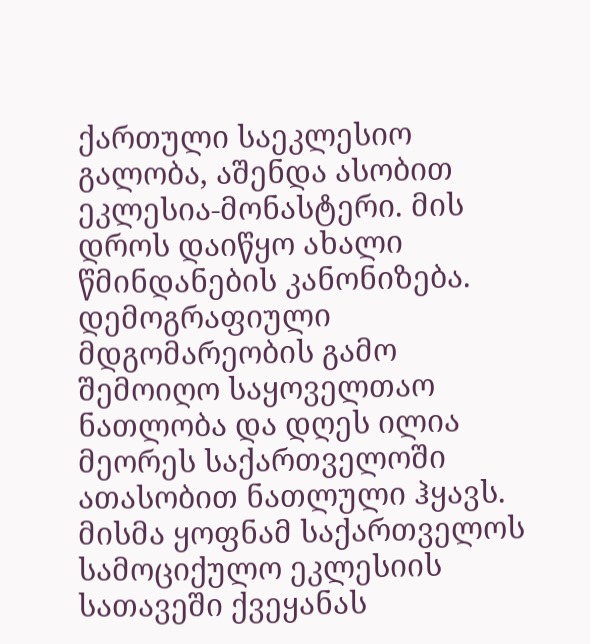ქართული საეკლესიო გალობა, აშენდა ასობით ეკლესია-მონასტერი. მის დროს დაიწყო ახალი წმინდანების კანონიზება. დემოგრაფიული მდგომარეობის გამო შემოიღო საყოველთაო ნათლობა და დღეს ილია მეორეს საქართველოში ათასობით ნათლული ჰყავს.
მისმა ყოფნამ საქართველოს სამოციქულო ეკლესიის სათავეში ქვეყანას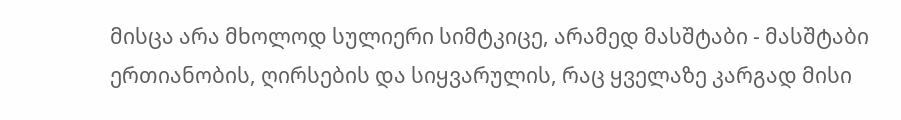მისცა არა მხოლოდ სულიერი სიმტკიცე, არამედ მასშტაბი - მასშტაბი ერთიანობის, ღირსების და სიყვარულის, რაც ყველაზე კარგად მისი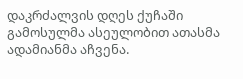დაკრძალვის დღეს ქუჩაში გამოსულმა ასეულობით ათასმა ადამიანმა აჩვენა.